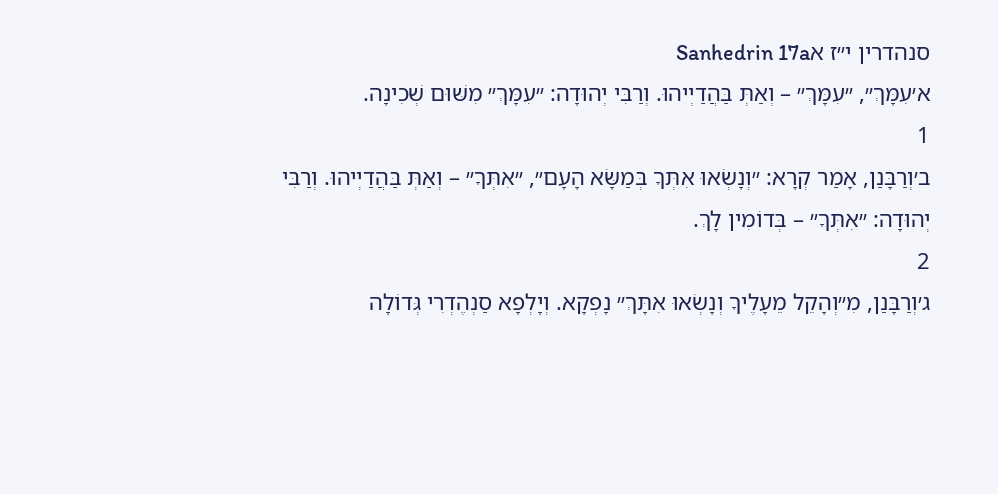סנהדרין י״ז אSanhedrin 17a
א׳עִמָּךְ״, ״עִמָּךְ״ – וְאַתְּ בַּהֲדַיְיהוּ. וְרַבִּי יְהוּדָה: ״עִמָּךְ״ מִשּׁוּם שְׁכִינָה.
1
ב׳וְרַבָּנַן, אָמַר קְרָא: ״וְנָשְׂאוּ אִתְּךָ בְּמַשָּׂא הָעָם״, ״אִתְּךָ״ – וְאַתְּ בַּהֲדַיְיהוּ. וְרַבִּי יְהוּדָה: ״אִתְּךָ״ – בְּדוֹמִין לָךְ.
2
ג׳וְרַבָּנַן, מִ״וְהָקֵל מֵעָלֶיךָ וְנָשְׂאוּ אִתָּךְ״ נָפְקָא. וְיָלְפָא סַנְהֶדְרִי גְּדוֹלָה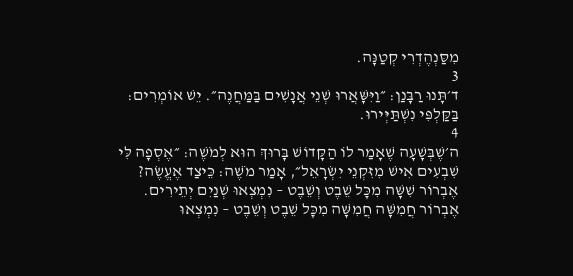מִסַּנְהֶדְרִי קְטַנָּה.
3
ד׳תָּנוּ רַבָּנַן: ״וַיִּשָּׁאֲרוּ שְׁנֵי אֲנָשִׁים בַּמַּחֲנֶה״. יֵשׁ אוֹמְרִים: בַּקַּלְפִּי נִשְׁתַּיְּירוּ.
4
ה׳שֶׁבְּשָׁעָה שֶׁאָמַר לוֹ הַקָּדוֹשׁ בָּרוּךְ הוּא לְמֹשֶׁה: ״אֶסְפָה לִּי שִׁבְעִים אִישׁ מִזִּקְנֵי יִשְׂרָאֵל״, אָמַר מֹשֶׁה: כֵּיצַד אֶעֱשֶׂה? אֶבְרוֹר שִׁשָּׁה מִכׇּל שֵׁבֶט וְשֵׁבֶט – נִמְצְאוּ שְׁנַיִם יְתֵירִים. אֶבְרוֹר חֲמִשָּׁה חֲמִשָּׁה מִכׇּל שֵׁבֶט וְשֵׁבֶט – נִמְצְאוּ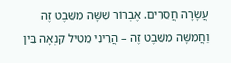עֲשָׂרָה חֲסֵרִים. אֶבְרוֹר שִׁשָּׁה מִשֵּׁבֶט זֶה וַחֲמִשָּׁה מִשֵּׁבֶט זֶה – הֲרֵינִי מֵטִיל קִנְאָה בֵּין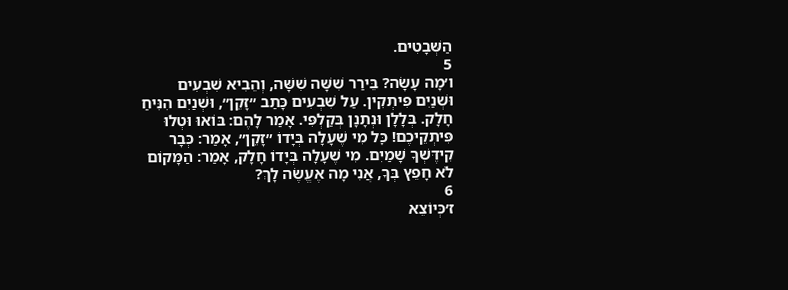הַשְּׁבָטִים.
5
ו׳מָה עָשָׂה? בֵּירַר שִׁשָּׁה שִׁשָּׁה, וְהֵבִיא שִׁבְעִים וּשְׁנַיִם פִּיתְקִין. עַל שִׁבְעִים כָּתַב ״זָקֵן״, וּשְׁנַיִם הִנִּיחַ חָלָק. בְּלָלָן וּנְתָנָן בְּקַלְפִּי. אָמַר לָהֶם: בּוֹאוּ וּטְלוּ פִּיתְקֵיכֶם! כׇּל מִי שֶׁעָלָה בְּיָדוֹ ״זָקֵן״, אָמַר: כְּבָר קִידֶּשְׁךָ שָׁמַיִם. מִי שֶׁעָלָה בְּיָדוֹ חָלָק, אָמַר: הַמָּקוֹם לֹא חָפֵץ בְּךָ, אֲנִי מָה אֶעֱשֶׂה לָךְ?
6
ז׳כְּיוֹצֵא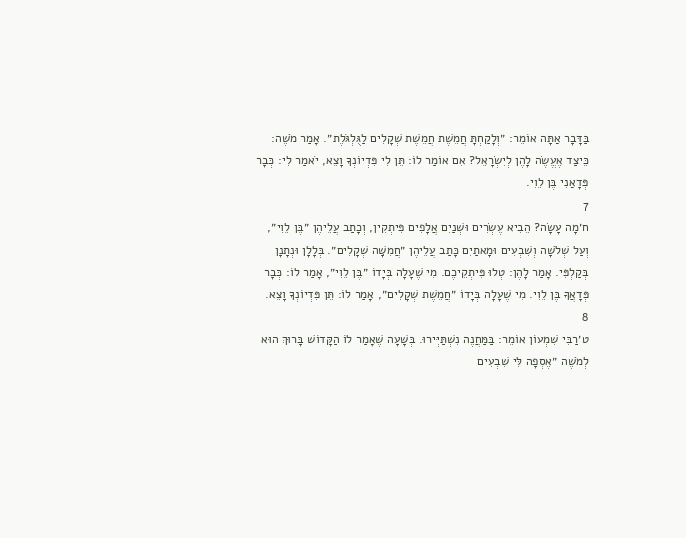בַּדָּבָר אַתָּה אוֹמֵר: ״וְלָקַחְתָּ חֲמֵשֶׁת חֲמֵשֶׁת שְׁקָלִים לַגֻּלְגֹּלֶת״. אָמַר מֹשֶׁה: כֵּיצַד אֶעֱשֶׂה לָהֶן לְיִשְׂרָאֵל? אִם אוֹמַר לוֹ: תֵּן לִי פִּדְיוֹנְךָ וָצֵא, יֹאמַר לִי: כְּבָר פְּדָאַנִי בֶּן לֵוִי.
7
ח׳מָה עָשָׂה? הֵבִיא עֶשְׂרִים וּשְׁנַיִם אֲלָפִים פִּיתְקִין, וְכָתַב עֲלֵיהֶן ״בֶּן לֵוִי״, וְעַל שְׁלֹשָׁה וְשִׁבְעִים וּמָאתַיִם כָּתַב עֲלֵיהֶן ״חֲמִשָּׁה שְׁקָלִים״. בְּלָלָן וּנְתָנָן בְּקַלְפִּי. אָמַר לָהֶן: טְלוּ פִּיתְקֵיכֶם. מִי שֶׁעָלָה בְּיָדוֹ ״בֶּן לֵוִי״, אָמַר לוֹ: כְּבָר פְּדָאֲךָ בֶּן לֵוִי. מִי שֶׁעָלָה בְּיָדוֹ ״חֲמֵשֶׁת שְׁקָלִים״, אָמַר לוֹ: תֵּן פִּדְיוֹנְךָ וָצֵא.
8
ט׳רַבִּי שִׁמְעוֹן אוֹמֵר: בַּמַּחֲנֶה נִשְׁתַּיְּירוּ. בְּשָׁעָה שֶׁאָמַר לוֹ הַקָּדוֹשׁ בָּרוּךְ הוּא לְמֹשֶׁה ״אֶסְפָה לִּי שִׁבְעִים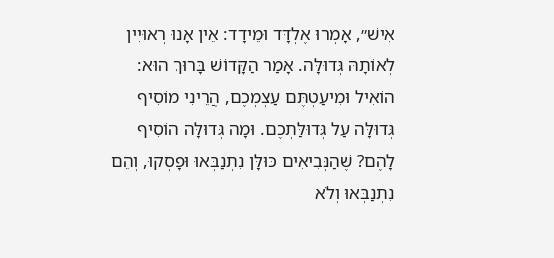אִישׁ״, אָמְרוּ אֶלְדָּד וּמֵידָד: אֵין אָנוּ רְאוּיִין לְאוֹתָהּ גְּדוּלָּה. אָמַר הַקָּדוֹשׁ בָּרוּךְ הוּא: הוֹאִיל וּמִיעַטְתֶּם עַצְמְכֶם, הֲרֵינִי מוֹסִיף גְּדוּלָּה עַל גְּדוּלַּתְכֶם. וּמָה גְּדוּלָּה הוֹסִיף לָהֶם? שֶׁהַנְּבִיאִים כּוּלָּן נִתְנַבְּאוּ וּפָסְקוּ, וְהֵם נִתְנַבְּאוּ וְלֹא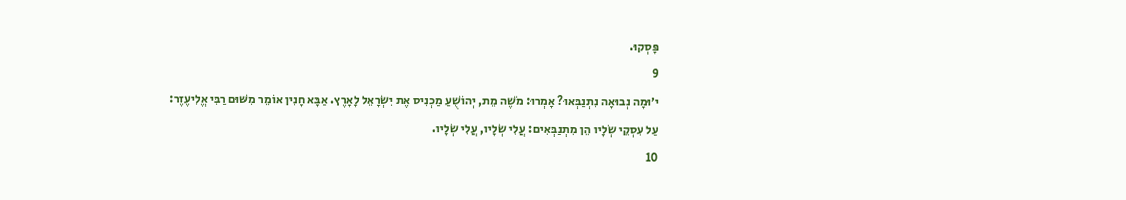פָּסְקוּ.
9
י׳וּמָה נְבוּאָה נִתְנַבְּאוּ? אָמְרוּ: מֹשֶׁה מֵת, יְהוֹשֻׁעַ מַכְנִיס אֶת יִשְׂרָאֵל לָאָרֶץ. אַבָּא חָנִין אוֹמֵר מִשּׁוּם רַבִּי אֱלִיעֶזֶר: עַל עִסְקֵי שְׂלָיו הֵן מִתְנַבְּאִים: עֲלִי שְׂלָיו, עֲלִי שְׂלָיו.
10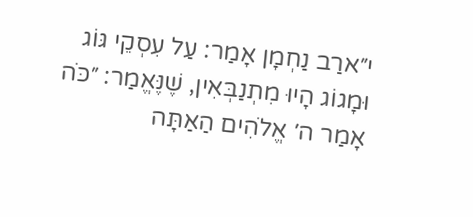י״ארַב נַחְמָן אָמַר: עַל עִסְקֵי גּוֹג וּמָגוֹג הָיוּ מִתְנַבְּאִין, שֶׁנֶּאֱמַר: ״כֹּה אָמַר ה׳ אֱלֹהִים הַאַתָּה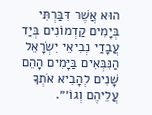הוּא אֲשֶׁר דִּבַּרְתִּי בְּיָמִים קַדְמוֹנִים בְּיַד עֲבָדַי נְבִיאֵי יִשְׂרָאֵל הַנִּבְּאִים בַּיָּמִים הָהֵם שָׁנִים לְהָבִיא אֹתְךָ עֲלֵיהֶם וְגוֹ׳״.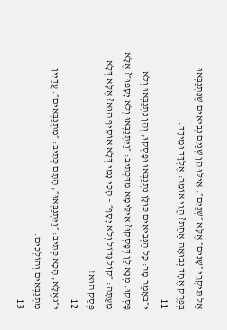אַל תִּיקְרֵי ״שָׁנִים״ אֶלָּא ״שְׁנַיִם״. אֵילּוּ הֵן שְׁנַיִם נְבִיאִים שֶׁנִּתְנַבְּאוּ בְּפֶרֶק אֶחָד נְבוּאָה אַחַת? הֱוֵי אוֹמֵר: אֶלְדָּד וּמֵידָד.
11
י״באָמַר מָר: כׇּל הַנְּבִיאִים כּוּלָּן נִתְנַבְּאוּ וּפָסְקוּ, וְהֵן נִתְנַבְּאוּ וְלֹא פָּסְקוּ. מְנָא לַן דְּפָסְקוּ? אִילֵּימָא מִדִּכְתִיב: ״וַיִּתְנַבְּאוּ וְלֹא יָסָפוּ״? אֶלָּא מֵעַתָּה: ״קוֹל גָּדוֹל וְלֹא יָסָף״ – הָכִי נָמֵי דְּלָא אוֹסֵיף הוּא? אֶלָּא דְּלָא פְּסַק הוּא!
12
י״גאֶלָּא, הָכָא כְּתִיב: ״וַיִּתְנַבְּאוּ״, הָתָם כְּתִיב: ״מִתְנַבְּאִים״. עֲדַיִין מִתְנַבְּאִים וְהוֹלְכִים.
13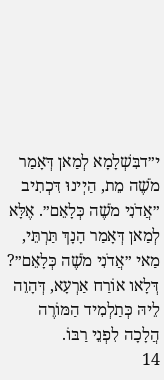י״דבִּשְׁלָמָא לְמַאן דְּאָמַר מֹשֶׁה מֵת, הַיְינוּ דִּכְתִיב ״אֲדֹנִי מֹשֶׁה כְּלָאֵם״. אֶלָּא לְמַאן דְּאָמַר הָנָךְ תַּרְתֵּי, מַאי ״אֲדֹנִי מֹשֶׁה כְּלָאֵם״? דְּלָאו אוֹרַח אַרְעָא, דְּהָוֵה לֵיהּ כְּתַלְמִיד הַמּוֹרֶה הֲלָכָה לִפְנֵי רַבּוֹ.
14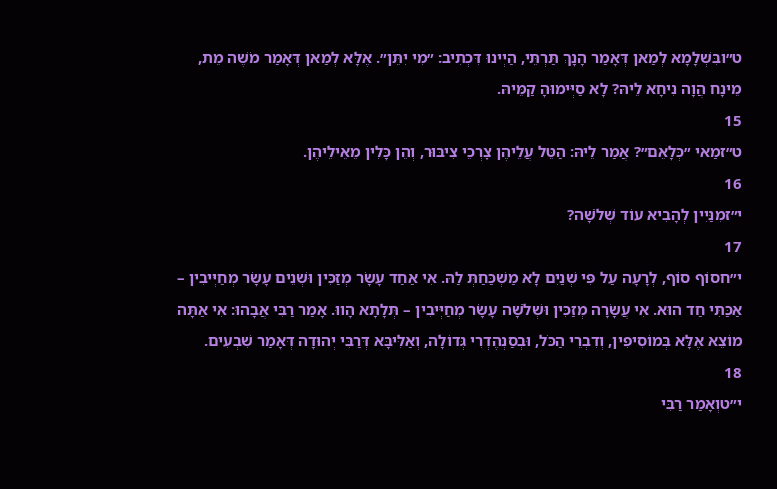ט״ובִּשְׁלָמָא לְמַאן דְּאָמַר הָנָךְ תַּרְתֵּי, הַיְינוּ דִּכְתִיב: ״מִי יִתֵּן״. אֶלָּא לְמַאן דְּאָמַר מֹשֶׁה מֵת, מֵינָח הֲוָה נִיחָא לֵיהּ? לָא סַיְּימוּהָ קַמֵּיהּ.
15
ט״זמַאי ״כְּלָאֵם״? אֲמַר לֵיהּ: הַטֵּל עֲלֵיהֶן צׇרְכֵי צִיבּוּר, וְהֵן כָּלִין מֵאֵילֵיהֶן.
16
י״זמִנַּיִין לְהָבִיא עוֹד שְׁלֹשָׁה?
17
י״חסוֹף סוֹף, לְרָעָה עַל פִּי שְׁנַיִם לָא מַשְׁכַּחַתְּ לַהּ. אִי אַחַד עָשָׂר מְזַכִּין וּשְׁנֵים עָשָׂר מְחַיְּיבִין – אַכַּתִּי חַד הוּא. אִי עֲשָׂרָה מְזַכִּין וּשְׁלֹשָׁה עָשָׂר מְחַיְּיבִין – תְּלָתָא הָווּ. אָמַר רַבִּי אֲבָהוּ: אִי אַתָּה מוֹצֵא אֶלָּא בְּמוֹסִיפִין, וְדִבְרֵי הַכֹּל, וּבְסַנְהֶדְרִי גְּדוֹלָה, וְאַלִּיבָּא דְּרַבִּי יְהוּדָה דְּאָמַר שִׁבְעִים.
18
י״טוְאָמַר רַבִּי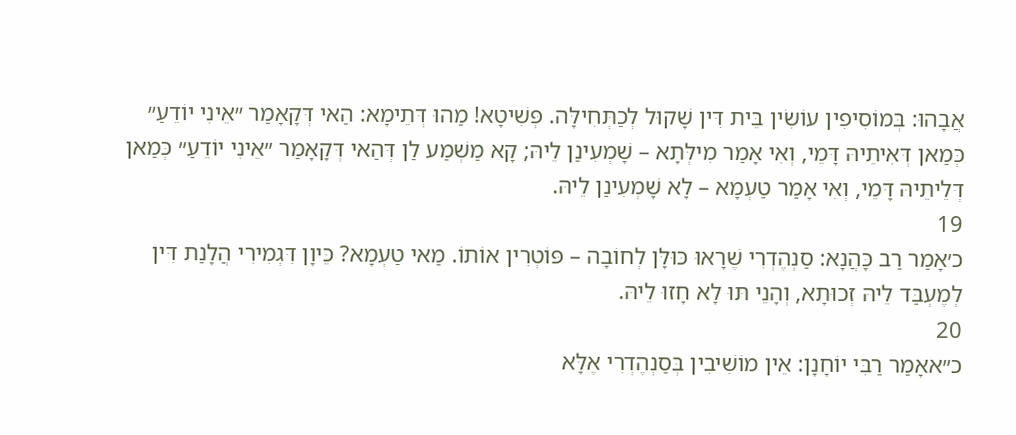אֲבָהוּ: בְּמוֹסִיפִין עוֹשִׂין בֵּית דִּין שָׁקוּל לְכַתְּחִילָּה. פְּשִׁיטָא! מַהוּ דְּתֵימָא: הַאי דְּקָאָמַר ״אֵינִי יוֹדֵעַ״ כְּמַאן דְּאִיתֵיהּ דָּמֵי, וְאִי אָמַר מִילְּתָא – שָׁמְעִינַן לֵיהּ; קָא מַשְׁמַע לַן דְּהַאי דְּקָאָמַר ״אֵינִי יוֹדֵעַ״ כְּמַאן דְּלֵיתֵיהּ דָּמֵי, וְאִי אָמַר טַעְמָא – לָא שָׁמְעִינַן לֵיהּ.
19
כ׳אָמַר רַב כָּהֲנָא: סַנְהֶדְרִי שֶׁרָאוּ כּוּלָּן לְחוֹבָה – פּוֹטְרִין אוֹתוֹ. מַאי טַעְמָא? כֵּיוָן דִּגְמִירִי הֲלָנַת דִּין לְמֶעְבַּד לֵיהּ זְכוּתָא, וְהָנֵי תּוּ לָא חָזוּ לֵיהּ.
20
כ״אאָמַר רַבִּי יוֹחָנָן: אֵין מוֹשִׁיבִין בְּסַנְהֶדְרִי אֶלָּא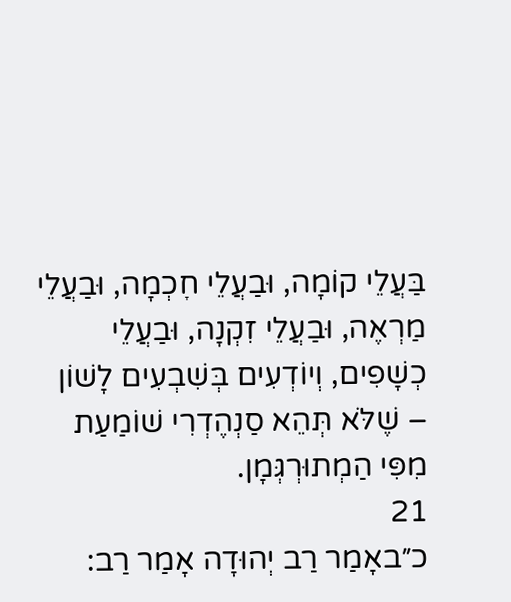בַּעֲלֵי קוֹמָה, וּבַעֲלֵי חׇכְמָה, וּבַעֲלֵי מַרְאֶה, וּבַעֲלֵי זִקְנָה, וּבַעֲלֵי כְשָׁפִים, וְיוֹדְעִים בְּשִׁבְעִים לָשׁוֹן – שֶׁלֹּא תְּהֵא סַנְהֶדְרִי שׁוֹמַעַת מִפִּי הַמְתוּרְגְּמָן.
21
כ״באָמַר רַב יְהוּדָה אָמַר רַב: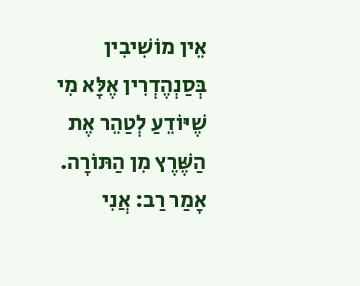אֵין מוֹשִׁיבִין בְּסַנְהֶדְרִין אֶלָּא מִי שֶׁיּוֹדֵעַ לְטַהֵר אֶת הַשֶּׁרֶץ מִן הַתּוֹרָה. אָמַר רַב: אֲנִי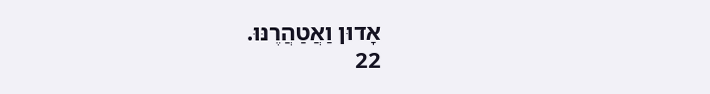אָדוּן וַאֲטַהֲרֶנּוּ.
22